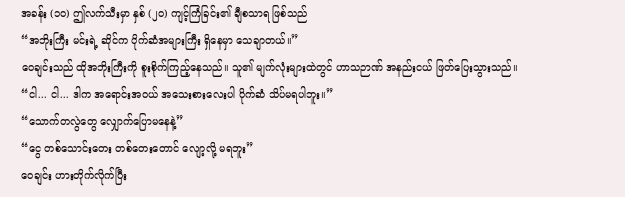အခန်း (၁၀) ဤလက်သီးမှာ နှစ် (၂၀) ကျင့်ကြံခြင်း၏ ချီစသာရ ဖြစ်သည်
“အဘိုးကြီး မင်းရဲ့ ဆိုင်က ပိုက်ဆံအများကြီး ရှိနေမှာ သေချာတယ်။”
ဝေချင်းသည် ထိုအဘိုးကြီးကို စူးစိုက်ကြည့်နေသည်။ သူ၏ မျက်လုံးများထဲတွင် ဟာသဉာဏ် အနည်းငယ် ဖြတ်ပြေးသွားသည်။
“ငါ... ငါ... ဒါက အရောင်းအဝယ် အသေးစားလေးပါ ပိုက်ဆံ သိပ်မရပါဘူး။”
“သောက်တလွဲတွေ လျှောက်ပြောမနေနဲ့”
“ငွေ တစ်သောင်းတေး တစ်တေးတောင် လျော့လို့ မရဘူး”
ဝေချင်း ဟားတိုက်လိုက်ပြီး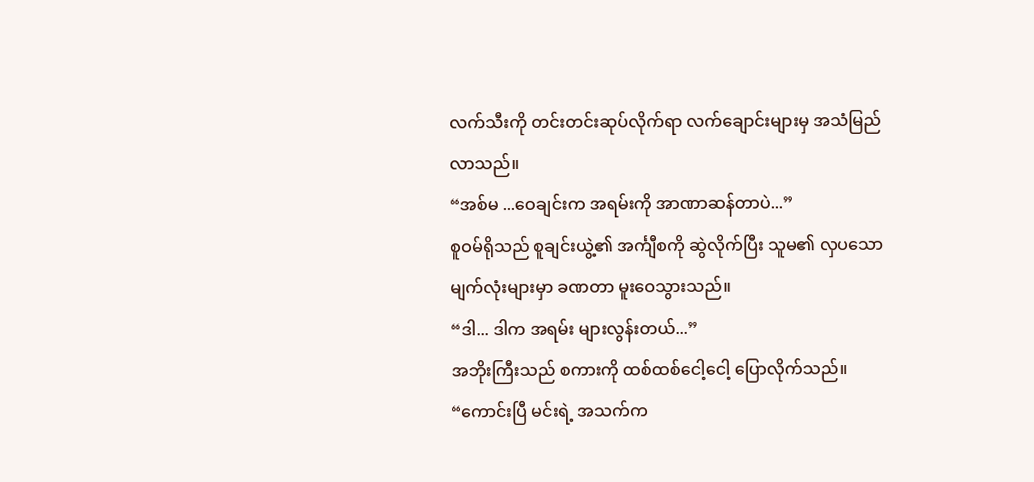လက်သီးကို တင်းတင်းဆုပ်လိုက်ရာ လက်ချောင်းများမှ အသံမြည်လာသည်။
“အစ်မ ...ဝေချင်းက အရမ်းကို အာဏာဆန်တာပဲ...”
စူဝမ်ရိုသည် စူချင်းယွဲ့၏ အင်္ကျီစကို ဆွဲလိုက်ပြီး သူမ၏ လှပသော မျက်လုံးများမှာ ခဏတာ မူးဝေသွားသည်။
“ဒါ... ဒါက အရမ်း များလွန်းတယ်...”
အဘိုးကြီးသည် စကားကို ထစ်ထစ်ငေါ့ငေါ့ ပြောလိုက်သည်။
“ကောင်းပြီ မင်းရဲ့ အသက်က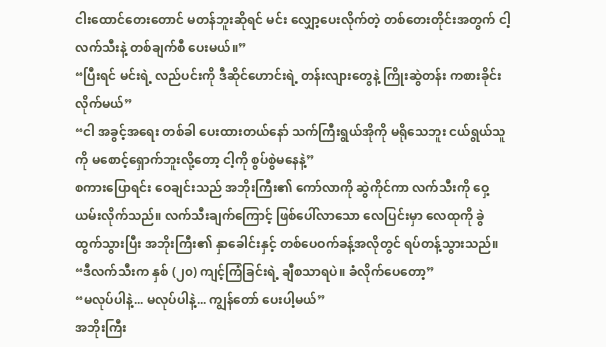ငါးထောင်တေးတောင် မတန်ဘူးဆိုရင် မင်း လျှော့ပေးလိုက်တဲ့ တစ်တေးတိုင်းအတွက် ငါ့လက်သီးနဲ့ တစ်ချက်စီ ပေးမယ်။”
“ပြီးရင် မင်းရဲ့ လည်ပင်းကို ဒီဆိုင်ဟောင်းရဲ့ တန်းလျားတွေနဲ့ ကြိုးဆွဲတန်း ကစားခိုင်းလိုက်မယ်”
“ငါ အခွင့်အရေး တစ်ခါ ပေးထားတယ်နော် သက်ကြီးရွယ်အိုကို မရိုသေဘူး ငယ်ရွယ်သူကို မစောင့်ရှောက်ဘူးလို့တော့ ငါ့ကို စွပ်စွဲမနေနဲ့”
စကားပြောရင်း ဝေချင်းသည် အဘိုးကြီး၏ ကော်လာကို ဆွဲကိုင်ကာ လက်သီးကို ဝှေ့ယမ်းလိုက်သည်။ လက်သီးချက်ကြောင့် ဖြစ်ပေါ်လာသော လေပြင်းမှာ လေထုကို ခွဲထွက်သွားပြီး အဘိုးကြီး၏ နှာခေါင်းနှင့် တစ်ပေဝက်ခန့်အလိုတွင် ရပ်တန့်သွားသည်။
“ဒီလက်သီးက နှစ် (၂၀) ကျင့်ကြံခြင်းရဲ့ ချီစသာရပဲ။ ခံလိုက်ပေတော့”
“မလုပ်ပါနဲ့... မလုပ်ပါနဲ့... ကျွန်တော် ပေးပါ့မယ်”
အဘိုးကြီး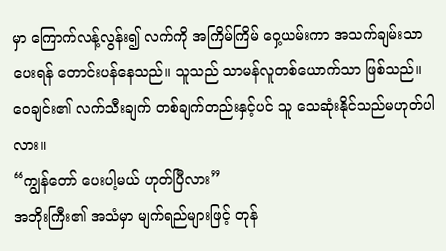မှာ ကြောက်လန့်လွန်း၍ လက်ကို အကြိမ်ကြိမ် ဝှေ့ယမ်းကာ အသက်ချမ်းသာပေးရန် တောင်းပန်နေသည်။ သူသည် သာမန်လူတစ်ယောက်သာ ဖြစ်သည်။ ဝေချင်း၏ လက်သီးချက် တစ်ချက်တည်းနှင့်ပင် သူ သေဆုံးနိုင်သည်မဟုတ်ပါလား။
“ကျွန်တော် ပေးပါ့မယ် ဟုတ်ပြီလား”
အဘိုးကြီး၏ အသံမှာ မျက်ရည်များဖြင့် တုန်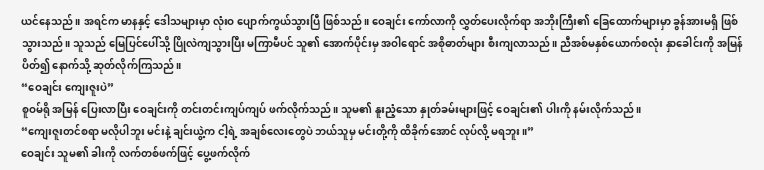ယင်နေသည်။ အရင်က မာနနှင့် ဒေါသများမှာ လုံးဝ ပျောက်ကွယ်သွားပြီ ဖြစ်သည်။ ဝေချင်း ကော်လာကို လွှတ်ပေးလိုက်ရာ အဘိုးကြီး၏ ခြေထောက်များမှာ ခွန်အားမရှိ ဖြစ်သွားသည်။ သူသည် မြေပြင်ပေါ်သို့ ပြိုလဲကျသွားပြီး မကြာမီပင် သူ၏ အောက်ပိုင်းမှ အဝါရောင် အစိုဓာတ်များ စီးကျလာသည်။ ညီအစ်မနှစ်ယောက်စလုံး နှာခေါင်းကို အမြန် ပိတ်၍ နောက်သို့ ဆုတ်လိုက်ကြသည်။
“ဝေချင်း ကျေးဇူးပဲ”
စူဝမ်ရို အမြန် ပြေးလာပြီး ဝေချင်းကို တင်းတင်းကျပ်ကျပ် ဖက်လိုက်သည်။ သူမ၏ နူးညံ့သော နှုတ်ခမ်းများဖြင့် ဝေချင်း၏ ပါးကို နမ်းလိုက်သည်။
“ကျေးဇူးတင်စရာ မလိုပါဘူး မင်းနဲ့ ချင်းယွဲ့က ငါ့ရဲ့ အချစ်လေးတွေပဲ ဘယ်သူမှ မင်းတို့ကို ထိခိုက်အောင် လုပ်လို့ မရဘူး။”
ဝေချင်း သူမ၏ ခါးကို လက်တစ်ဖက်ဖြင့် ပွေ့ဖက်လိုက်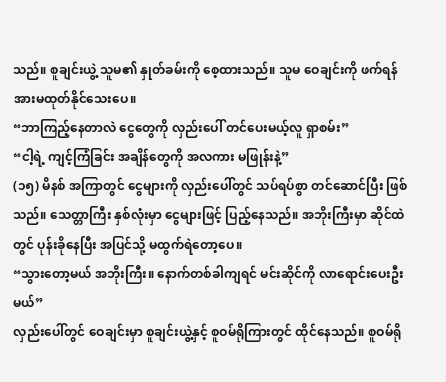သည်။ စူချင်းယွဲ့ သူမ၏ နှုတ်ခမ်းကို စေ့ထားသည်။ သူမ ဝေချင်းကို ဖက်ရန် အားမထုတ်နိုင်သေးပေ။
“ဘာကြည့်နေတာလဲ ငွေတွေကို လှည်းပေါ် တင်ပေးမယ့်လူ ရှာစမ်း”
“ငါ့ရဲ့ ကျင့်ကြံခြင်း အချိန်တွေကို အလကား မဖြုန်းနဲ့”
(၁၅) မိနစ် အကြာတွင် ငွေများကို လှည်းပေါ်တွင် သပ်ရပ်စွာ တင်ဆောင်ပြီး ဖြစ်သည်။ သေတ္တာကြီး နှစ်လုံးမှာ ငွေများဖြင့် ပြည့်နေသည်။ အဘိုးကြီးမှာ ဆိုင်ထဲတွင် ပုန်းခိုနေပြီး အပြင်သို့ မထွက်ရဲတော့ပေ။
“သွားတော့မယ် အဘိုးကြီး။ နောက်တစ်ခါကျရင် မင်းဆိုင်ကို လာရောင်းပေးဦးမယ်”
လှည်းပေါ်တွင် ဝေချင်းမှာ စူချင်းယွဲ့နှင့် စူဝမ်ရိုကြားတွင် ထိုင်နေသည်။ စူဝမ်ရို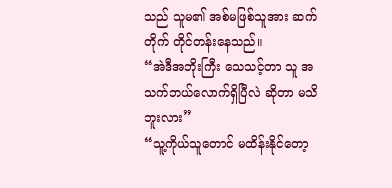သည် သူမ၏ အစ်မဖြစ်သူအား ဆက်တိုက် တိုင်တန်းနေသည်။
“အဲဒီအဘိုးကြီး သေသင့်တာ သူ အသက်ဘယ်လောက်ရှိပြီလဲ ဆိုတာ မသိဘူးလား”
“သူ့ကိုယ်သူတောင် မထိန်းနိုင်တော့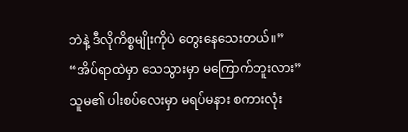ဘဲနဲ့ ဒီလိုကိစ္စမျိုးကိုပဲ တွေးနေသေးတယ်။”
“အိပ်ရာထဲမှာ သေသွားမှာ မကြောက်ဘူးလား”
သူမ၏ ပါးစပ်လေးမှာ မရပ်မနား စကားလုံး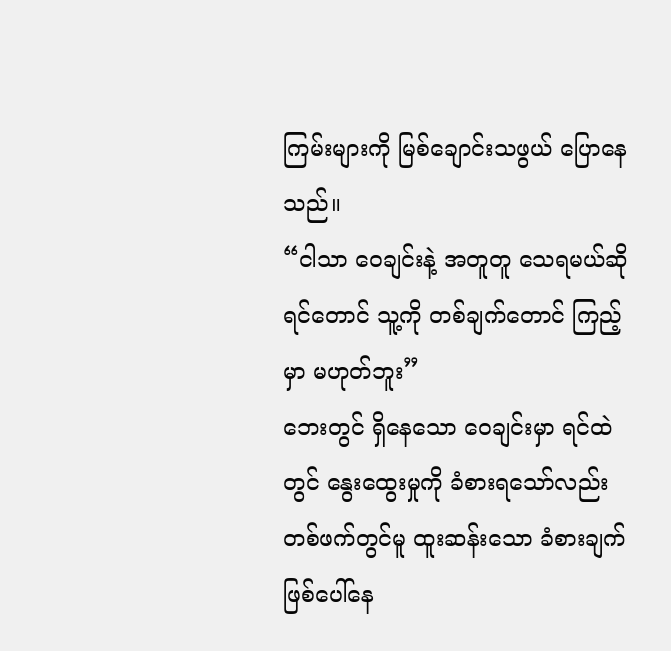ကြမ်းများကို မြစ်ချောင်းသဖွယ် ပြောနေသည်။
“ငါသာ ဝေချင်းနဲ့ အတူတူ သေရမယ်ဆိုရင်တောင် သူ့ကို တစ်ချက်တောင် ကြည့်မှာ မဟုတ်ဘူး”
ဘေးတွင် ရှိနေသော ဝေချင်းမှာ ရင်ထဲတွင် နွေးထွေးမှုကို ခံစားရသော်လည်း တစ်ဖက်တွင်မူ ထူးဆန်းသော ခံစားချက် ဖြစ်ပေါ်နေ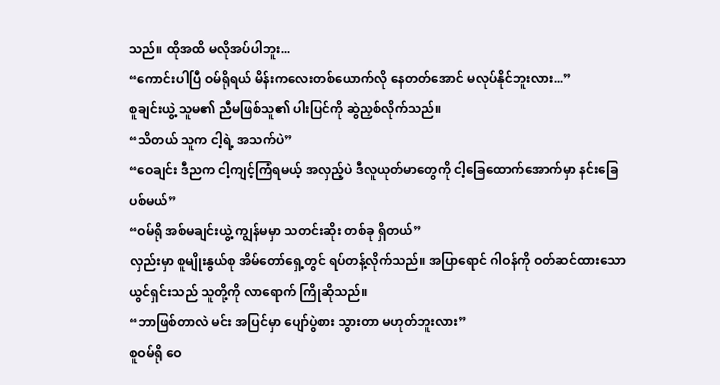သည်။ ထိုအထိ မလိုအပ်ပါဘူး...
“ကောင်းပါပြီ ဝမ်ရိုရယ် မိန်းကလေးတစ်ယောက်လို နေတတ်အောင် မလုပ်နိုင်ဘူးလား...”
စူချင်းယွဲ့ သူမ၏ ညီမဖြစ်သူ၏ ပါးပြင်ကို ဆွဲညှစ်လိုက်သည်။
“သိတယ် သူက ငါ့ရဲ့ အသက်ပဲ”
“ဝေချင်း ဒီညက ငါ့ကျင့်ကြံရမယ့် အလှည့်ပဲ ဒီလူယုတ်မာတွေကို ငါ့ခြေထောက်အောက်မှာ နင်းခြေပစ်မယ်”
“ဝမ်ရို အစ်မချင်းယွဲ့ ကျွန်မမှာ သတင်းဆိုး တစ်ခု ရှိတယ်”
လှည်းမှာ စူမျိုးနွယ်စု အိမ်တော်ရှေ့တွင် ရပ်တန့်လိုက်သည်။ အပြာရောင် ဂါဝန်ကို ဝတ်ဆင်ထားသော ယွင်ရှင်းသည် သူတို့ကို လာရောက် ကြိုဆိုသည်။
“ဘာဖြစ်တာလဲ မင်း အပြင်မှာ ပျော်ပွဲစား သွားတာ မဟုတ်ဘူးလား”
စူဝမ်ရို ဝေ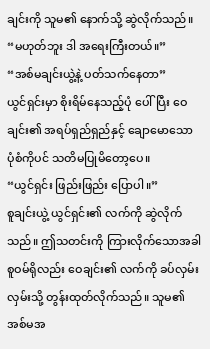ချင်းကို သူမ၏ နောက်သို့ ဆွဲလိုက်သည်။
“မဟုတ်ဘူး ဒါ အရေးကြီးတယ်။”
“အစ်မချင်းယွဲ့နဲ့ ပတ်သက်နေတာ”
ယွင်ရှင်းမှာ စိုးရိမ်နေသည့်ပုံ ပေါ်ပြီး ဝေချင်း၏ အရပ်ရှည်ရှည်နှင့် ချောမောသော ပုံစံကိုပင် သတိမပြုမိတော့ပေ။
“ယွင်ရှင်း ဖြည်းဖြည်း ပြောပါ။”
စူချင်းယွဲ့ ယွင်ရှင်း၏ လက်ကို ဆွဲလိုက်သည်။ ဤသတင်းကို ကြားလိုက်သောအခါ စူဝမ်ရိုလည်း ဝေချင်း၏ လက်ကို ခပ်လှမ်းလှမ်းသို့ တွန်းထုတ်လိုက်သည်။ သူမ၏ အစ်မအ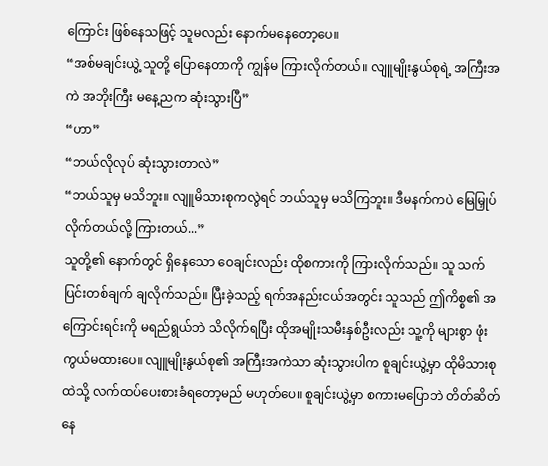ကြောင်း ဖြစ်နေသဖြင့် သူမလည်း နောက်မနေတော့ပေ။
“အစ်မချင်းယွဲ့ သူတို့ ပြောနေတာကို ကျွန်မ ကြားလိုက်တယ်။ လျူမျိုးနွယ်စုရဲ့ အကြီးအကဲ အဘိုးကြီး မနေ့ညက ဆုံးသွားပြီ”
“ဟာ”
“ဘယ်လိုလုပ် ဆုံးသွားတာလဲ”
“ဘယ်သူမှ မသိဘူး။ လျူမိသားစုကလွဲရင် ဘယ်သူမှ မသိကြဘူး။ ဒီမနက်ကပဲ မြေမြှုပ်လိုက်တယ်လို့ ကြားတယ်...”
သူတို့၏ နောက်တွင် ရှိနေသော ဝေချင်းလည်း ထိုစကားကို ကြားလိုက်သည်။ သူ သက်ပြင်းတစ်ချက် ချလိုက်သည်။ ပြီးခဲ့သည့် ရက်အနည်းငယ်အတွင်း သူသည် ဤကိစ္စ၏ အကြောင်းရင်းကို မရည်ရွယ်ဘဲ သိလိုက်ရပြီး ထိုအမျိုးသမီးနှစ်ဦးလည်း သူ့ကို များစွာ ဖုံးကွယ်မထားပေ။ လျူမျိုးနွယ်စု၏ အကြီးအကဲသာ ဆုံးသွားပါက စူချင်းယွဲ့မှာ ထိုမိသားစုထဲသို့ လက်ထပ်ပေးစားခံရတော့မည် မဟုတ်ပေ။ စူချင်းယွဲ့မှာ စကားမပြောဘဲ တိတ်ဆိတ်နေ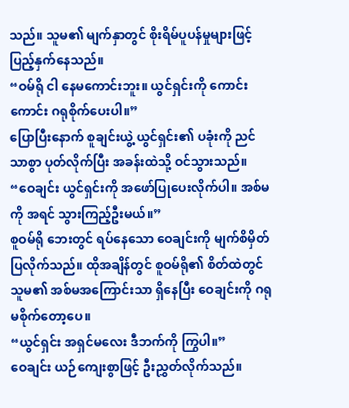သည်။ သူမ၏ မျက်နှာတွင် စိုးရိမ်ပူပန်မှုများဖြင့် ပြည့်နှက်နေသည်။
“ဝမ်ရို ငါ နေမကောင်းဘူး။ ယွင်ရှင်းကို ကောင်းကောင်း ဂရုစိုက်ပေးပါ။”
ပြောပြီးနောက် စူချင်းယွဲ့ ယွင်ရှင်း၏ ပခုံးကို ညင်သာစွာ ပုတ်လိုက်ပြီး အခန်းထဲသို့ ဝင်သွားသည်။
“ဝေချင်း ယွင်ရှင်းကို အဖော်ပြုပေးလိုက်ပါ။ အစ်မကို အရင် သွားကြည့်ဦးမယ်။”
စူဝမ်ရို ဘေးတွင် ရပ်နေသော ဝေချင်းကို မျက်စိမှိတ်ပြလိုက်သည်။ ထိုအချိန်တွင် စူဝမ်ရို၏ စိတ်ထဲတွင် သူမ၏ အစ်မအကြောင်းသာ ရှိနေပြီး ဝေချင်းကို ဂရုမစိုက်တော့ပေ။
“ယွင်ရှင်း အရှင်မလေး ဒီဘက်ကို ကြွပါ။”
ဝေချင်း ယဉ်ကျေးစွာဖြင့် ဦးညွှတ်လိုက်သည်။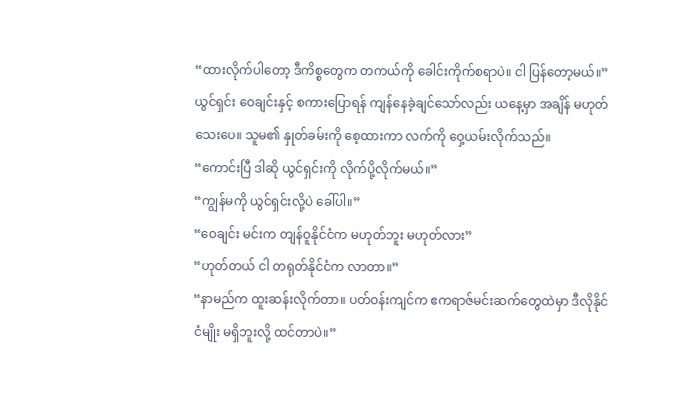“ထားလိုက်ပါတော့ ဒီကိစ္စတွေက တကယ်ကို ခေါင်းကိုက်စရာပဲ။ ငါ ပြန်တော့မယ်။”
ယွင်ရှင်း ဝေချင်းနှင့် စကားပြောရန် ကျန်နေခဲ့ချင်သော်လည်း ယနေ့မှာ အချိန် မဟုတ်သေးပေ။ သူမ၏ နှုတ်ခမ်းကို စေ့ထားကာ လက်ကို ဝှေ့ယမ်းလိုက်သည်။
“ကောင်းပြီ ဒါဆို ယွင်ရှင်းကို လိုက်ပို့လိုက်မယ်။”
“ကျွန်မကို ယွင်ရှင်းလို့ပဲ ခေါ်ပါ။”
“ဝေချင်း မင်းက တျန်ဝူနိုင်ငံက မဟုတ်ဘူး မဟုတ်လား”
“ဟုတ်တယ် ငါ တရုတ်နိုင်ငံက လာတာ။”
“နာမည်က ထူးဆန်းလိုက်တာ။ ပတ်ဝန်းကျင်က ဧကရာဇ်မင်းဆက်တွေထဲမှာ ဒီလိုနိုင်ငံမျိုး မရှိဘူးလို့ ထင်တာပဲ။”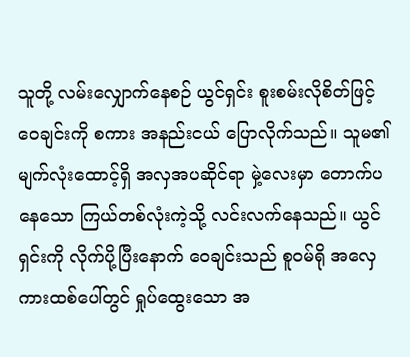သူတို့ လမ်းလျှောက်နေစဉ် ယွင်ရှင်း စူးစမ်းလိုစိတ်ဖြင့် ဝေချင်းကို စကား အနည်းငယ် ပြောလိုက်သည်။ သူမ၏ မျက်လုံးထောင့်ရှိ အလှအပဆိုင်ရာ မှဲ့လေးမှာ တောက်ပနေသော ကြယ်တစ်လုံးကဲ့သို့ လင်းလက်နေသည်။ ယွင်ရှင်းကို လိုက်ပို့ပြီးနောက် ဝေချင်းသည် စူဝမ်ရို အလှေကားထစ်ပေါ်တွင် ရှုပ်ထွေးသော အ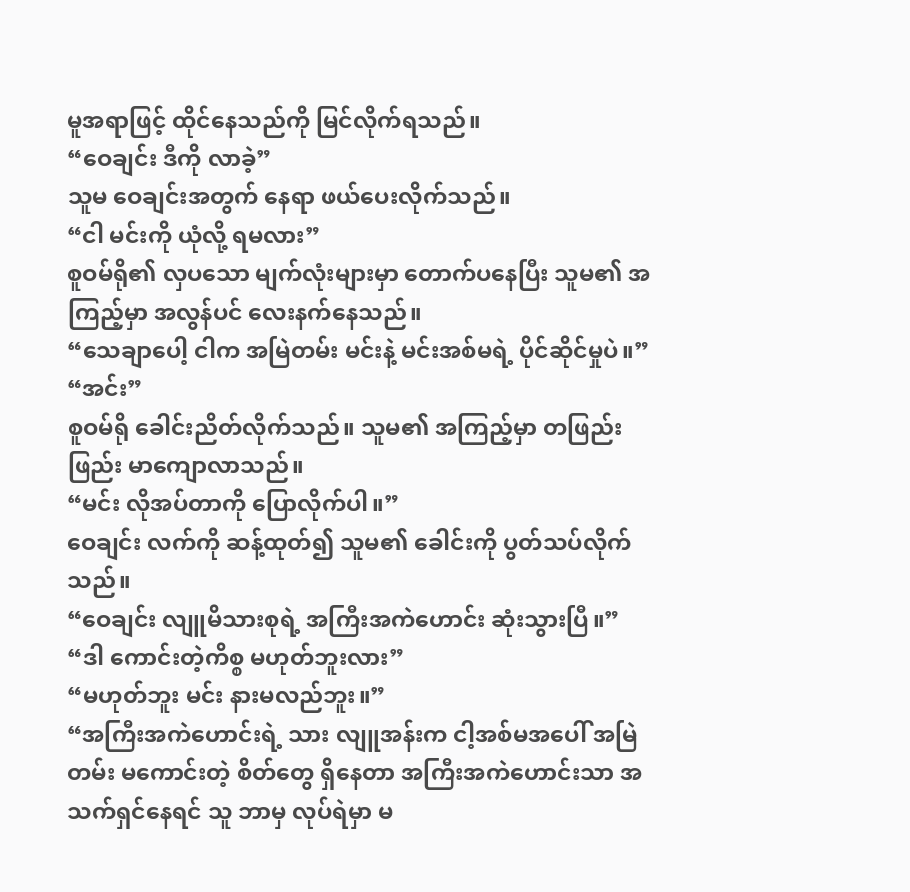မူအရာဖြင့် ထိုင်နေသည်ကို မြင်လိုက်ရသည်။
“ဝေချင်း ဒီကို လာခဲ့”
သူမ ဝေချင်းအတွက် နေရာ ဖယ်ပေးလိုက်သည်။
“ငါ မင်းကို ယုံလို့ ရမလား”
စူဝမ်ရို၏ လှပသော မျက်လုံးများမှာ တောက်ပနေပြီး သူမ၏ အကြည့်မှာ အလွန်ပင် လေးနက်နေသည်။
“သေချာပေါ့ ငါက အမြဲတမ်း မင်းနဲ့ မင်းအစ်မရဲ့ ပိုင်ဆိုင်မှုပဲ။”
“အင်း”
စူဝမ်ရို ခေါင်းညိတ်လိုက်သည်။ သူမ၏ အကြည့်မှာ တဖြည်းဖြည်း မာကျောလာသည်။
“မင်း လိုအပ်တာကို ပြောလိုက်ပါ။”
ဝေချင်း လက်ကို ဆန့်ထုတ်၍ သူမ၏ ခေါင်းကို ပွတ်သပ်လိုက်သည်။
“ဝေချင်း လျူမိသားစုရဲ့ အကြီးအကဲဟောင်း ဆုံးသွားပြီ။”
“ဒါ ကောင်းတဲ့ကိစ္စ မဟုတ်ဘူးလား”
“မဟုတ်ဘူး မင်း နားမလည်ဘူး။”
“အကြီးအကဲဟောင်းရဲ့ သား လျူအန်းက ငါ့အစ်မအပေါ် အမြဲတမ်း မကောင်းတဲ့ စိတ်တွေ ရှိနေတာ အကြီးအကဲဟောင်းသာ အသက်ရှင်နေရင် သူ ဘာမှ လုပ်ရဲမှာ မ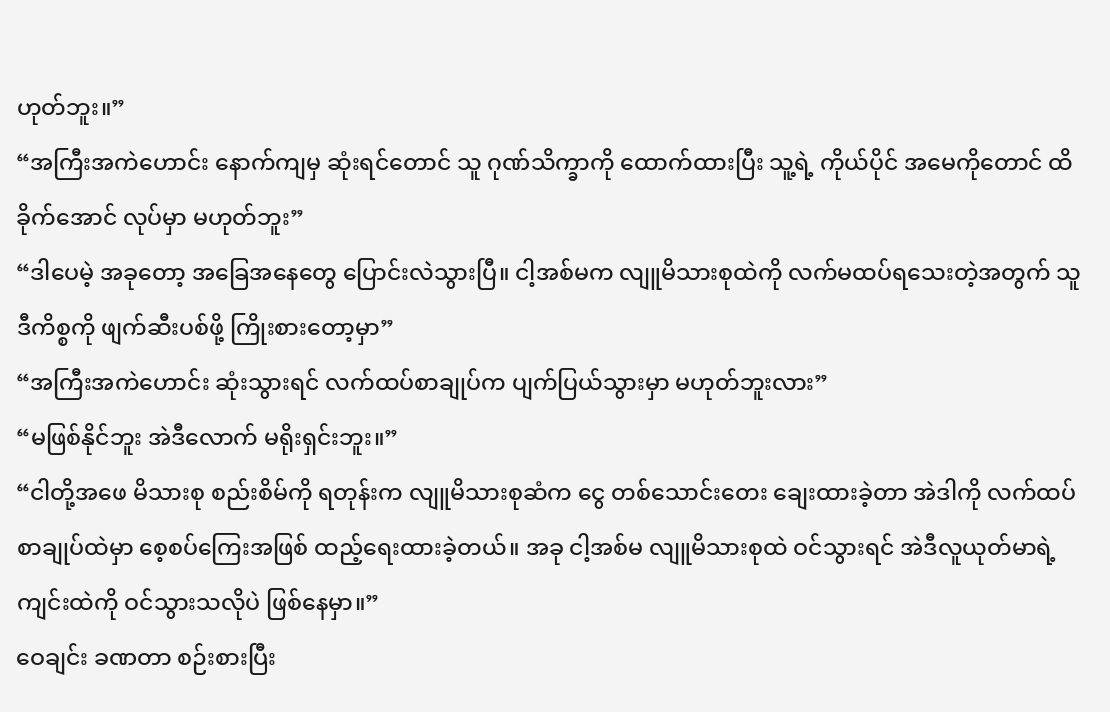ဟုတ်ဘူး။”
“အကြီးအကဲဟောင်း နောက်ကျမှ ဆုံးရင်တောင် သူ ဂုဏ်သိက္ခာကို ထောက်ထားပြီး သူ့ရဲ့ ကိုယ်ပိုင် အမေကိုတောင် ထိခိုက်အောင် လုပ်မှာ မဟုတ်ဘူး”
“ဒါပေမဲ့ အခုတော့ အခြေအနေတွေ ပြောင်းလဲသွားပြီ။ ငါ့အစ်မက လျူမိသားစုထဲကို လက်မထပ်ရသေးတဲ့အတွက် သူ ဒီကိစ္စကို ဖျက်ဆီးပစ်ဖို့ ကြိုးစားတော့မှာ”
“အကြီးအကဲဟောင်း ဆုံးသွားရင် လက်ထပ်စာချုပ်က ပျက်ပြယ်သွားမှာ မဟုတ်ဘူးလား”
“မဖြစ်နိုင်ဘူး အဲဒီလောက် မရိုးရှင်းဘူး။”
“ငါတို့အဖေ မိသားစု စည်းစိမ်ကို ရတုန်းက လျူမိသားစုဆံက ငွေ တစ်သောင်းတေး ချေးထားခဲ့တာ အဲဒါကို လက်ထပ်စာချုပ်ထဲမှာ စေ့စပ်ကြေးအဖြစ် ထည့်ရေးထားခဲ့တယ်။ အခု ငါ့အစ်မ လျူမိသားစုထဲ ဝင်သွားရင် အဲဒီလူယုတ်မာရဲ့ ကျင်းထဲကို ဝင်သွားသလိုပဲ ဖြစ်နေမှာ။”
ဝေချင်း ခဏတာ စဉ်းစားပြီး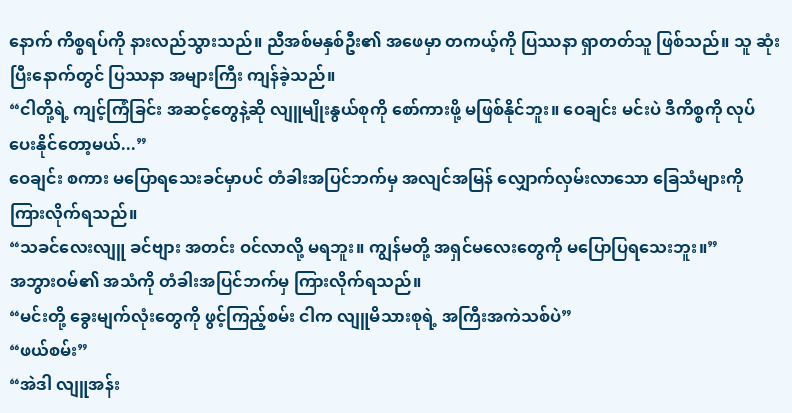နောက် ကိစ္စရပ်ကို နားလည်သွားသည်။ ညီအစ်မနှစ်ဦး၏ အဖေမှာ တကယ့်ကို ပြဿနာ ရှာတတ်သူ ဖြစ်သည်။ သူ ဆုံးပြီးနောက်တွင် ပြဿနာ အများကြီး ကျန်ခဲ့သည်။
“ငါတို့ရဲ့ ကျင့်ကြံခြင်း အဆင့်တွေနဲ့ဆို လျူမျိုးနွယ်စုကို စော်ကားဖို့ မဖြစ်နိုင်ဘူး။ ဝေချင်း မင်းပဲ ဒီကိစ္စကို လုပ်ပေးနိုင်တော့မယ်...”
ဝေချင်း စကား မပြောရသေးခင်မှာပင် တံခါးအပြင်ဘက်မှ အလျင်အမြန် လျှောက်လှမ်းလာသော ခြေသံများကို ကြားလိုက်ရသည်။
“သခင်လေးလျူ ခင်ဗျား အတင်း ဝင်လာလို့ မရဘူး။ ကျွန်မတို့ အရှင်မလေးတွေကို မပြောပြရသေးဘူး။”
အဘွားဝမ်၏ အသံကို တံခါးအပြင်ဘက်မှ ကြားလိုက်ရသည်။
“မင်းတို့ ခွေးမျက်လုံးတွေကို ဖွင့်ကြည့်စမ်း ငါက လျူမိသားစုရဲ့ အကြီးအကဲသစ်ပဲ”
“ဖယ်စမ်း”
“အဲဒါ လျူအန်း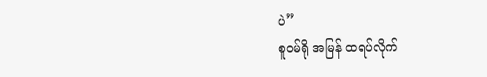ပဲ”
စူဝမ်ရို အမြန် ထရပ်လိုက်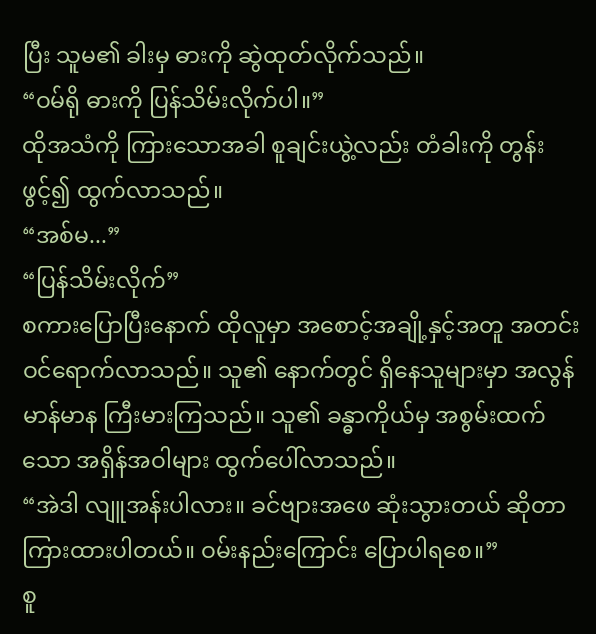ပြီး သူမ၏ ခါးမှ ဓားကို ဆွဲထုတ်လိုက်သည်။
“ဝမ်ရို ဓားကို ပြန်သိမ်းလိုက်ပါ။”
ထိုအသံကို ကြားသောအခါ စူချင်းယွဲ့လည်း တံခါးကို တွန်းဖွင့်၍ ထွက်လာသည်။
“အစ်မ...”
“ပြန်သိမ်းလိုက်”
စကားပြောပြီးနောက် ထိုလူမှာ အစောင့်အချို့နှင့်အတူ အတင်း ဝင်ရောက်လာသည်။ သူ၏ နောက်တွင် ရှိနေသူများမှာ အလွန် မာန်မာန ကြီးမားကြသည်။ သူ၏ ခန္ဓာကိုယ်မှ အစွမ်းထက်သော အရှိန်အဝါများ ထွက်ပေါ်လာသည်။
“အဲဒါ လျူအန်းပါလား။ ခင်ဗျားအဖေ ဆုံးသွားတယ် ဆိုတာ ကြားထားပါတယ်။ ဝမ်းနည်းကြောင်း ပြောပါရစေ။”
စူ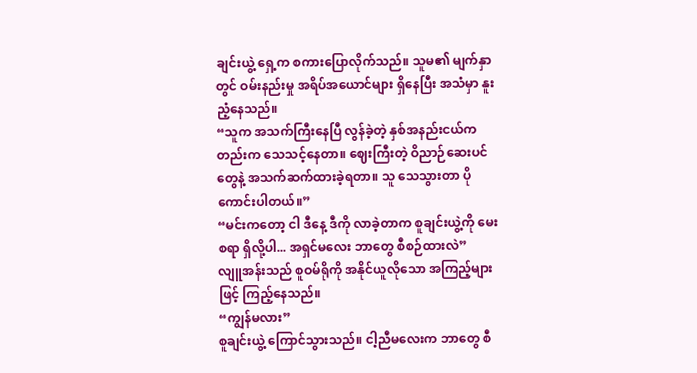ချင်းယွဲ့ ရှေ့က စကားပြောလိုက်သည်။ သူမ၏ မျက်နှာတွင် ဝမ်းနည်းမှု အရိပ်အယောင်များ ရှိနေပြီး အသံမှာ နူးညံ့နေသည်။
“သူက အသက်ကြီးနေပြီ လွန်ခဲ့တဲ့ နှစ်အနည်းငယ်ကတည်းက သေသင့်နေတာ။ ဈေးကြီးတဲ့ ဝိညာဉ်ဆေးပင်တွေနဲ့ အသက်ဆက်ထားခဲ့ရတာ။ သူ သေသွားတာ ပိုကောင်းပါတယ်။”
“မင်းကတော့ ငါ ဒီနေ့ ဒီကို လာခဲ့တာက စူချင်းယွဲ့ကို မေးစရာ ရှိလို့ပါ... အရှင်မလေး ဘာတွေ စီစဉ်ထားလဲ”
လျူအန်းသည် စူဝမ်ရိုကို အနိုင်ယူလိုသော အကြည့်များဖြင့် ကြည့်နေသည်။
“ကျွန်မလား”
စူချင်းယွဲ့ ကြောင်သွားသည်။ ငါ့ညီမလေးက ဘာတွေ စီ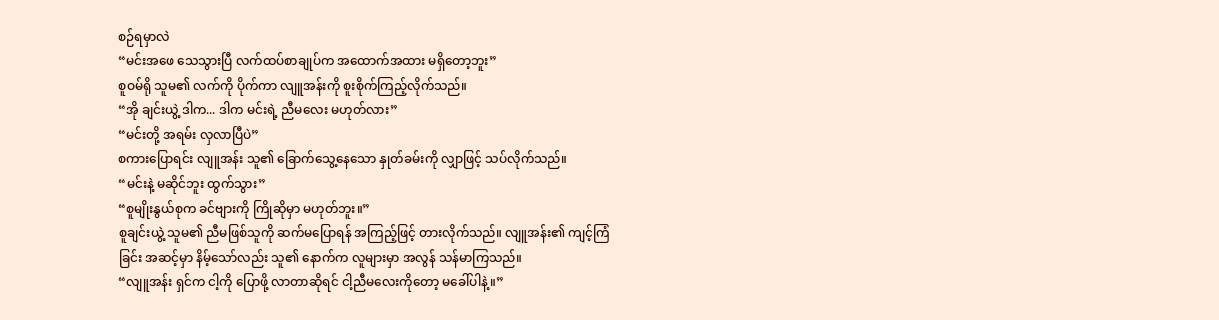စဉ်ရမှာလဲ
“မင်းအဖေ သေသွားပြီ လက်ထပ်စာချုပ်က အထောက်အထား မရှိတော့ဘူး”
စူဝမ်ရို သူမ၏ လက်ကို ပိုက်ကာ လျူအန်းကို စူးစိုက်ကြည့်လိုက်သည်။
“အို ချင်းယွဲ့ ဒါက... ဒါက မင်းရဲ့ ညီမလေး မဟုတ်လား”
“မင်းတို့ အရမ်း လှလာပြီပဲ”
စကားပြောရင်း လျူအန်း သူ၏ ခြောက်သွေ့နေသော နှုတ်ခမ်းကို လျှာဖြင့် သပ်လိုက်သည်။
“မင်းနဲ့ မဆိုင်ဘူး ထွက်သွား”
“စူမျိုးနွယ်စုက ခင်ဗျားကို ကြိုဆိုမှာ မဟုတ်ဘူး။”
စူချင်းယွဲ့ သူမ၏ ညီမဖြစ်သူကို ဆက်မပြောရန် အကြည့်ဖြင့် တားလိုက်သည်။ လျူအန်း၏ ကျင့်ကြံခြင်း အဆင့်မှာ နိမ့်သော်လည်း သူ၏ နောက်က လူများမှာ အလွန် သန်မာကြသည်။
“လျူအန်း ရှင်က ငါ့ကို ပြောဖို့ လာတာဆိုရင် ငါ့ညီမလေးကိုတော့ မခေါ်ပါနဲ့။”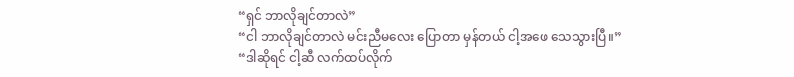“ရှင် ဘာလိုချင်တာလဲ”
“ငါ ဘာလိုချင်တာလဲ မင်းညီမလေး ပြောတာ မှန်တယ် ငါ့အဖေ သေသွားပြီ။”
“ဒါဆိုရင် ငါ့ဆီ လက်ထပ်လိုက်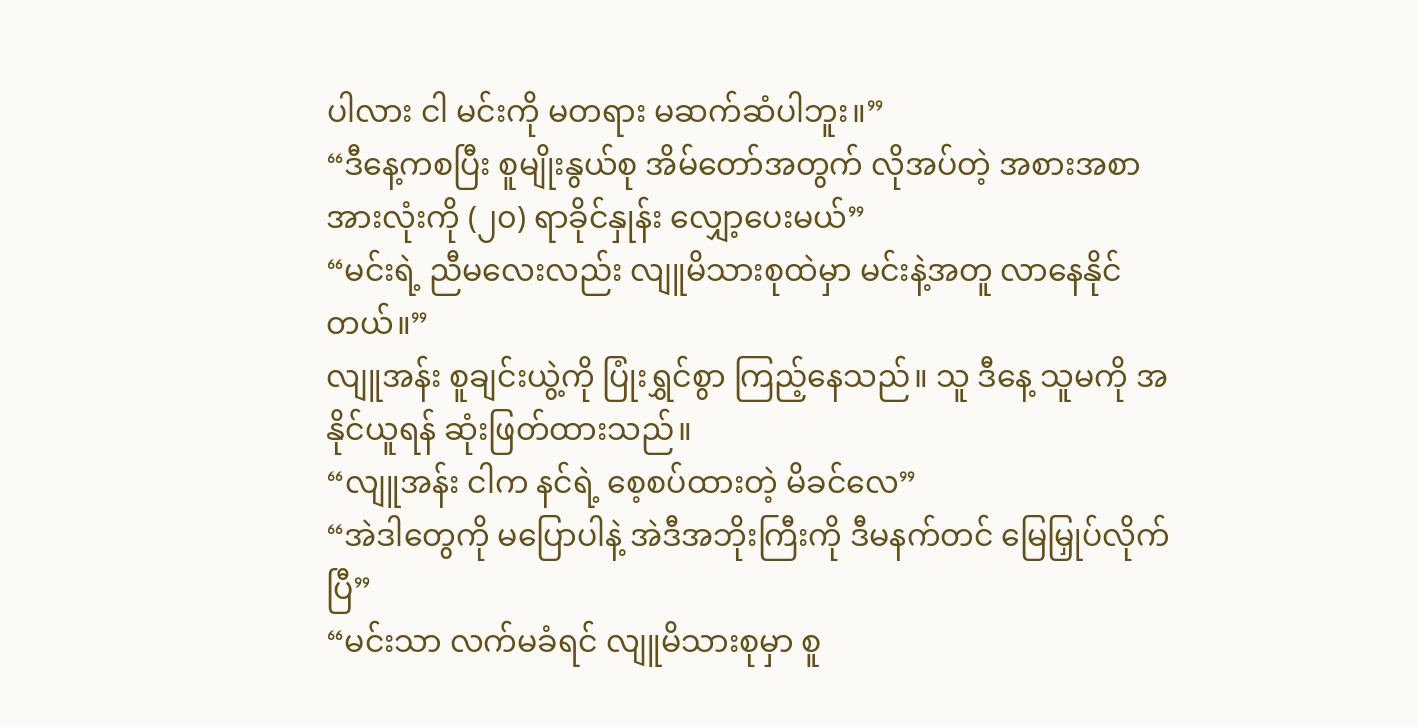ပါလား ငါ မင်းကို မတရား မဆက်ဆံပါဘူး။”
“ဒီနေ့ကစပြီး စူမျိုးနွယ်စု အိမ်တော်အတွက် လိုအပ်တဲ့ အစားအစာအားလုံးကို (၂၀) ရာခိုင်နှုန်း လျှော့ပေးမယ်”
“မင်းရဲ့ ညီမလေးလည်း လျူမိသားစုထဲမှာ မင်းနဲ့အတူ လာနေနိုင်တယ်။”
လျူအန်း စူချင်းယွဲ့ကို ပြုံးရွှင်စွာ ကြည့်နေသည်။ သူ ဒီနေ့ သူမကို အနိုင်ယူရန် ဆုံးဖြတ်ထားသည်။
“လျူအန်း ငါက နင်ရဲ့ စေ့စပ်ထားတဲ့ မိခင်လေ”
“အဲဒါတွေကို မပြောပါနဲ့ အဲဒီအဘိုးကြီးကို ဒီမနက်တင် မြေမြှုပ်လိုက်ပြီ”
“မင်းသာ လက်မခံရင် လျူမိသားစုမှာ စူ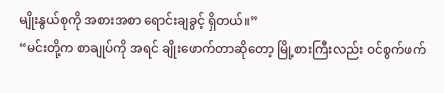မျိုးနွယ်စုကို အစားအစာ ရောင်းချခွင့် ရှိတယ်။”
“မင်းတို့က စာချုပ်ကို အရင် ချိုးဖောက်တာဆိုတော့ မြို့စားကြီးလည်း ဝင်စွက်ဖက်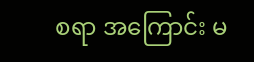စရာ အကြောင်း မ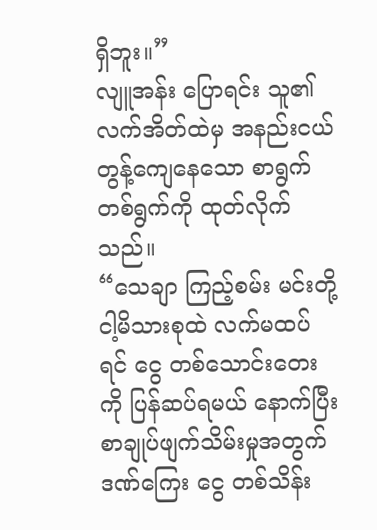ရှိဘူး။”
လျူအန်း ပြောရင်း သူ၏ လက်အိတ်ထဲမှ အနည်းငယ် တွန့်ကျေနေသော စာရွက်တစ်ရွက်ကို ထုတ်လိုက်သည်။
“သေချာ ကြည့်စမ်း မင်းတို့ ငါ့မိသားစုထဲ လက်မထပ်ရင် ငွေ တစ်သောင်းတေးကို ပြန်ဆပ်ရမယ် နောက်ပြီး စာချုပ်ဖျက်သိမ်းမှုအတွက် ဒဏ်ကြေး ငွေ တစ်သိန်း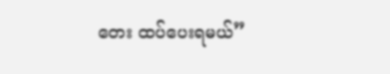တေး ထပ်ပေးရမယ်”